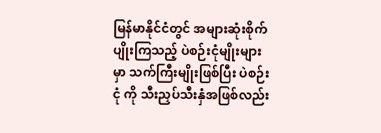မြန်မာနိုင်ငံတွင် အများဆုံးစိုက်ပျိုးကြသည့် ပဲစဉ်းငုံမျိုးများမှာ သက်ကြီးမျိုးဖြစ်ပြီး ပဲစဉ်းငုံ ကို သီးညှပ်သီးနှံအဖြစ်လည်း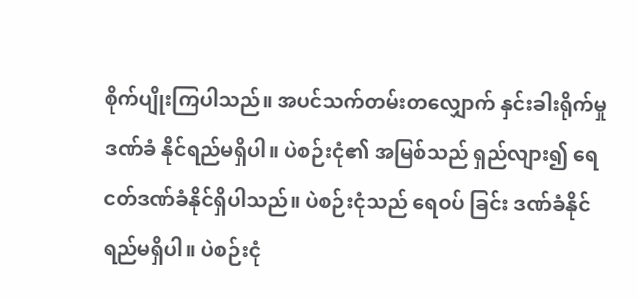စိုက်ပျိုးကြပါသည်။ အပင်သက်တမ်းတလျှောက် နှင်းခါးရိုက်မှုဒဏ်ခံ နိုင်ရည်မရှိပါ။ ပဲစဉ်းငုံ၏ အမြစ်သည် ရှည်လျား၍ ရေငတ်ဒဏ်ခံနိုင်ရှိပါသည်။ ပဲစဉ်းငုံသည် ရေဝပ် ခြင်း ဒဏ်ခံနိုင်ရည်မရှိပါ။ ပဲစဉ်းငုံ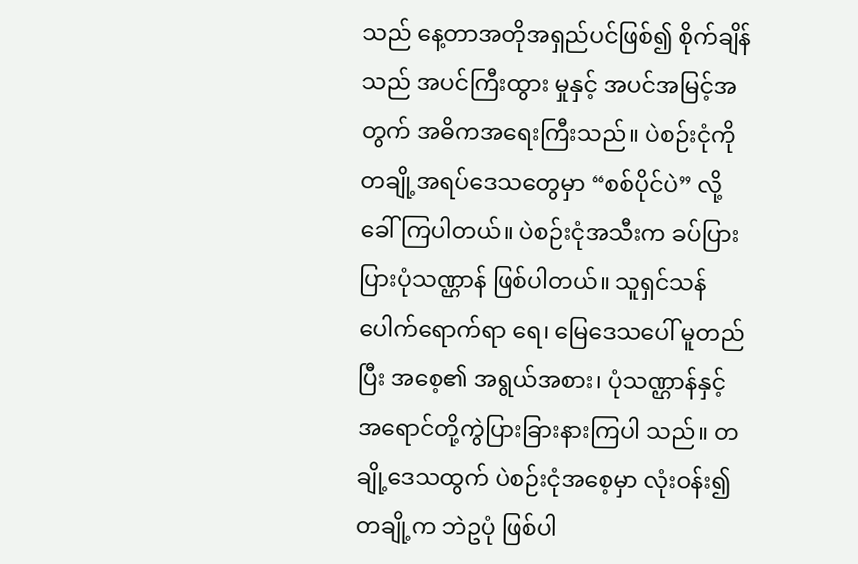သည် နေ့တာအတိုအရှည်ပင်ဖြစ်၍ စိုက်ချိန်သည် အပင်ကြီးထွား မှုနှင့် အပင်အမြင့်အတွက် အဓိကအရေးကြီးသည်။ ပဲစဉ်းငုံကို တချို့အရပ်ဒေသတွေမှာ “စစ်ပိုင်ပဲ” လို့ ခေါ်ကြပါတယ်။ ပဲစဉ်းငုံအသီးက ခပ်ပြားပြားပုံသဏ္ဌာန် ဖြစ်ပါတယ်။ သူရှင်သန်ပေါက်ရောက်ရာ ရေ၊ မြေဒေသပေါ် မူတည်ပြီး အစေ့၏ အရွယ်အစား၊ ပုံသဏ္ဌာန်နှင့် အရောင်တို့ကွဲပြားခြားနားကြပါ သည်။ တချို့ဒေသထွက် ပဲစဉ်းငုံအစေ့မှာ လုံးဝန်း၍ တချို့က ဘဲဥပုံ ဖြစ်ပါ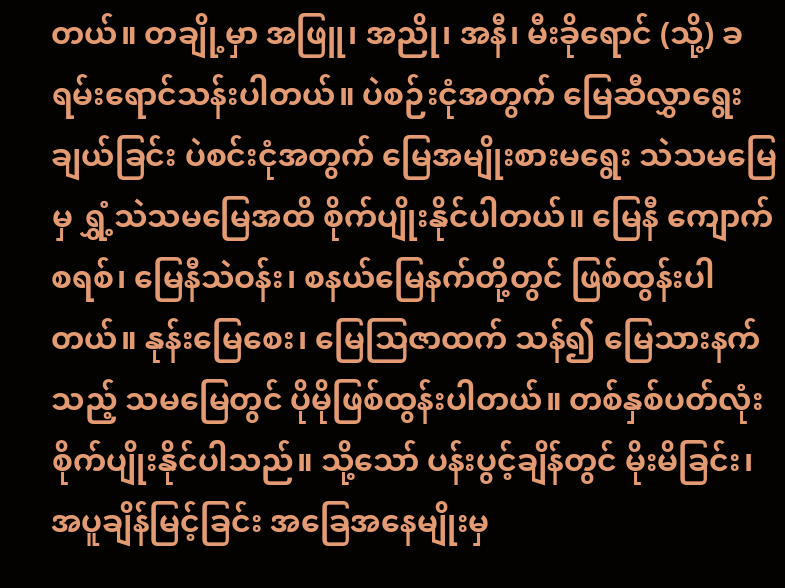တယ်။ တချို့မှာ အဖြူ၊ အညို၊ အနီ၊ မီးခိုရောင် (သို့) ခရမ်းရောင်သန်းပါတယ်။ ပဲစဉ်းငုံအတွက် မြေဆီလွှာရွေးချယ်ခြင်း ပဲစင်းငုံအတွက် မြေအမျိုးစားမရွေး သဲသမမြေမှ ရွှံ့သဲသမမြေအထိ စိုက်ပျိုးနိုင်ပါတယ်။ မြေနီ ကျောက်စရစ်၊ မြေနီသဲဝန်း၊ စနယ်မြေနက်တို့တွင် ဖြစ်ထွန်းပါတယ်။ နုန်းမြေစေး၊ မြေဩဇာထက် သန်၍ မြေသားနက်သည့် သမမြေတွင် ပိုမိုဖြစ်ထွန်းပါတယ်။ တစ်နှစ်ပတ်လုံး စိုက်ပျိုးနိုင်ပါသည်။ သို့သော် ပန်းပွင့်ချိန်တွင် မိုးမိခြင်း၊ အပူချိန်မြင့်ခြင်း အခြေအနေမျိုးမှ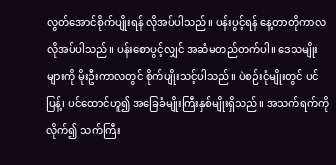လွတ်အောင်စိုက်ပျိုးရန် လိုအပ်ပါသည်။ ပန်းပွင့်ရန် နေ့တာတိုကာလ လိုအပ်ပါသည်။ ပန်းစောပွင့်လျှင် အဆံမတည်တက်ပါ။ ဒေသမျိုးများကို မိုးဦးကာလတွင် စိုက်ပျိုးသင့်ပါသည်။ ပဲစဉ်းငုံမျိုးတွင် ပင်ပြန့်၊ ပင်ထောင်ဟူ၍ အခြေခံမျိုးကြီးနှစ်မျိုးရှိသည်။ အသက်ရက်ကိုလိုက်၍ သက်ကြီး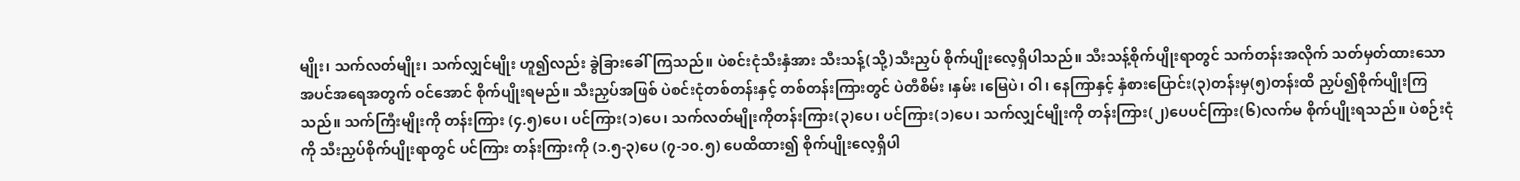မျိုး၊ သက်လတ်မျိုး၊ သက်လျှင်မျိုး ဟူ၍လည်း ခွဲခြားခေါ်ကြသည်။ ပဲစင်းငုံသီးနှံအား သီးသန့်(သို့)သီးညှပ် စိုက်ပျိုးလေ့ရှိပါသည်။ သီးသန့်စိုက်ပျိုးရာတွင် သက်တန်းအလိုက် သတ်မှတ်ထားသော အပင်အရေအတွက် ဝင်အောင် စိုက်ပျိုးရမည်။ သီးညှပ်အဖြစ် ပဲစင်းငုံတစ်တန်းနှင့် တစ်တန်းကြားတွင် ပဲတီစိမ်း ၊နှမ်း ၊မြေပဲ၊ ဝါ၊ နေကြာနှင့် နှံစားပြောင်း(၃)တန်းမှ(၅)တန်းထိ ညှပ်၍စိုက်ပျိုးကြသည်။ သက်ကြီးမျိုးကို တန်းကြား (၄.၅)ပေ၊ ပင်ကြား(၁)ပေ၊ သက်လတ်မျိုးကိုတန်းကြား(၃)ပေ၊ ပင်ကြား(၁)ပေ၊ သက်လျှင်မျိုးကို တန်းကြား(၂)ပေပင်ကြား(၆)လက်မ စိုက်ပျိုးရသည်။ ပဲစဉ်းငုံကို သီးညှပ်စိုက်ပျိုးရာတွင် ပင်ကြား တန်းကြားကို (၁.၅-၃)ပေ (၇-၁၀.၅) ပေထိထား၍ စိုက်ပျိုးလေ့ရှိပါ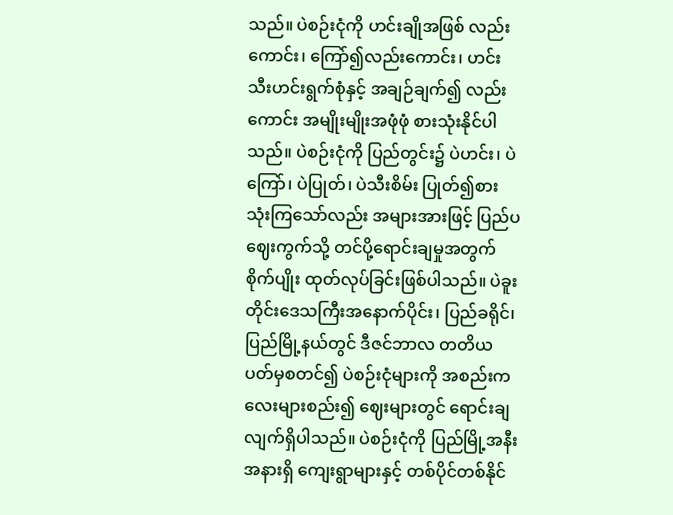သည်။ ပဲစဉ်းငုံကို ဟင်းချိုအဖြစ် လည်းကောင်း၊ ကြော်၍လည်းကောင်း၊ ဟင်းသီးဟင်းရွက်စုံနှင့် အချဉ်ချက်၍ လည်းကောင်း အမျိုးမျိုးအဖုံဖုံ စားသုံးနိုင်ပါသည်။ ပဲစဉ်းငုံကို ပြည်တွင်း၌ ပဲဟင်း၊ ပဲကြော်၊ ပဲပြုတ်၊ ပဲသီးစိမ်း ပြုတ်၍စားသုံးကြသော်လည်း အများအားဖြင့် ပြည်ပဈေးကွက်သို့ တင်ပို့ရောင်းချမှုအတွက် စိုက်ပျိုး ထုတ်လုပ်ခြင်းဖြစ်ပါသည်။ ပဲခူးတိုင်းဒေသကြီးအနောက်ပိုင်း၊ ပြည်ခရိုင်၊ ပြည်မြို့နယ်တွင် ဒီဇင်ဘာလ တတိယပတ်မှစတင်၍ ပဲစဉ်းငုံများကို အစည်းကလေးများစည်း၍ ဈေးများတွင် ရောင်းချလျက်ရှိပါသည်။ ပဲစဉ်းငုံကို ပြည်မြို့အနီးအနားရှိ ကျေးရွာများနှင့် တစ်ပိုင်တစ်နိုင်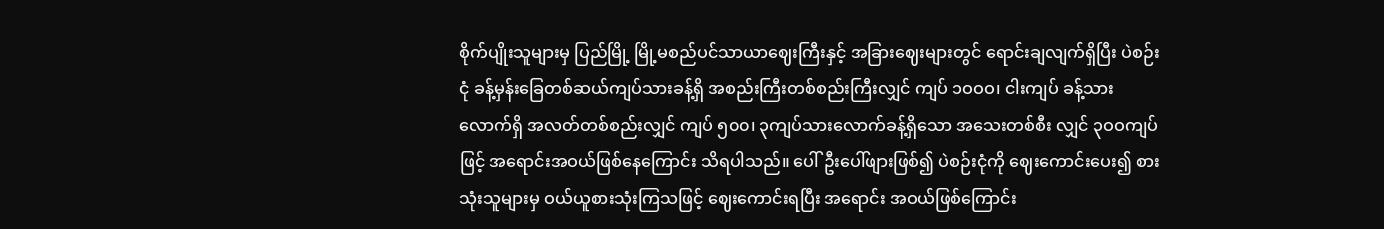စိုက်ပျိုးသူများမှ ပြည်မြို့ မြို့မစည်ပင်သာယာဈေးကြီးနှင့် အခြားဈေးများတွင် ရောင်းချလျက်ရှိပြီး ပဲစဉ်းငုံ ခန့်မှန်းခြေတစ်ဆယ်ကျပ်သားခန့်ရှိ အစည်းကြီးတစ်စည်းကြီးလျှင် ကျပ် ၁ဝဝဝ၊ ငါးကျပ် ခန့်သားလောက်ရှိ အလတ်တစ်စည်းလျှင် ကျပ် ၅၀၀၊ ၃ကျပ်သားလောက်ခန့်ရှိသော အသေးတစ်စီး လျှင် ၃ဝဝကျပ်ဖြင့် အရောင်းအဝယ်ဖြစ်နေကြောင်း သိရပါသည်။ ပေါ်ဦးပေါ်ဖျားဖြစ်၍ ပဲစဉ်းငုံကို ဈေးကောင်းပေး၍ စားသုံးသူများမှ ဝယ်ယူစားသုံးကြသဖြင့် ဈေးကောင်းရပြီး အရောင်း အဝယ်ဖြစ်ကြောင်း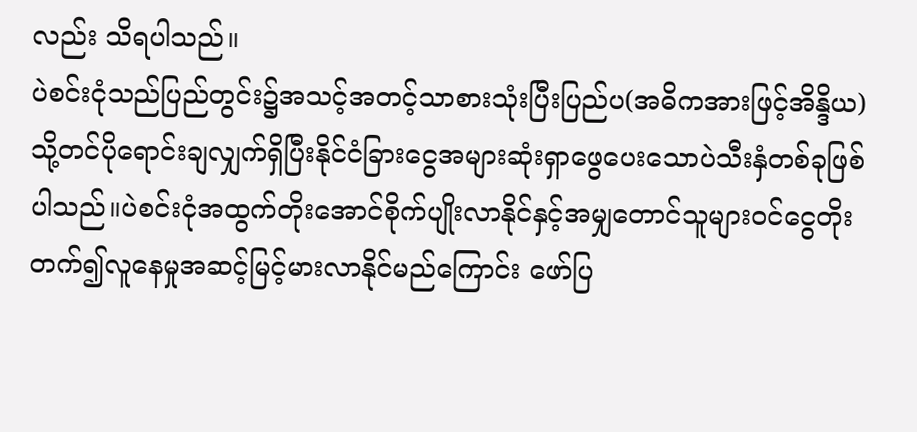လည်း သိရပါသည်။
ပဲစင်းငုံသည်ပြည်တွင်း၌အသင့်အတင့်သာစားသုံးပြီးပြည်ပ(အဓိကအားဖြင့်အိန္ဒိယ)သို့တင်ပိုရောင်းချလျှက်ရှိပြီးနိုင်ငံခြားငွေအများဆုံးရှာဖွေပေးသောပဲသီးနှံတစ်ခုဖြစ်ပါသည်။ပဲစင်းငုံအထွက်တိုးအောင်စိုက်ပျိုးလာနိုင်နှင့်အမျှတောင်သူများဝင်ငွေတိုးတက်၍လူနေမှုအဆင့်မြင့်မားလာနိုင်မည်ကြောင်း ဖော်ပြ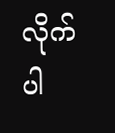လိုက်ပါ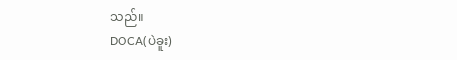သည်။
DOCA(ပဲခူး)